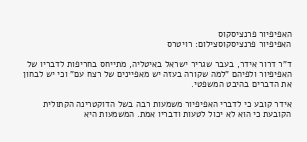האפיפיור פרנציסקוס
האפיפיור פרנציסקוסצילום: רויטרס

ד"ר דרור אידר, בעבר שגריר ישראל באיטליה, מתייחס בחריפות לדבריו של האפיפיור ולפיהם "למה שקורה בעזה יש מאפיינים של רצח עם" וכי יש לבחון את הדברים בהיבט המשפטי.

אידר קובע כי לדברי האפיפיור משמעות רבה בשל הדוקטרינה הקתולית הקובעת כי הוא לא יכול לטעות ודבריו אמת. המשמעות היא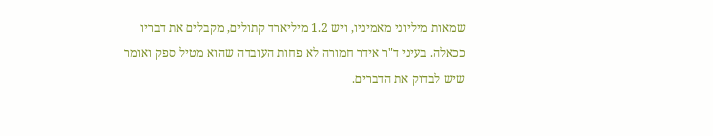שמאות מיליוני מאמיניו, ויש 1.2 מיליארד קתולים, מקבלים את דבריו ככאלה. בעיני ד"ר אידר חמורה לא פחות העובדה שהוא מטיל ספק ואומר שיש לבדוק את הדברים.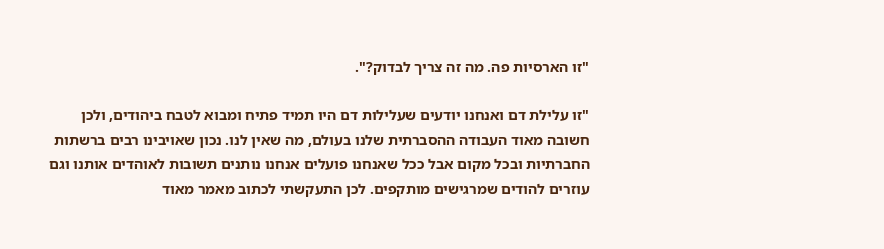"זו הארסיות פה. מה זה צריך לבדוק?".

"זו עלילת דם ואנחנו יודעים שעלילות דם היו תמיד פתיח ומבוא לטבח ביהודים, ולכן חשובה מאוד העבודה ההסברתית שלנו בעולם, מה שאין לנו. נכון שאויבינו רבים ברשתות החברתיות ובכל מקום אבל ככל שאנחנו פועלים אנחנו נותנים תשובות לאוהדים אותנו וגם עוזרים להודים שמרגישים מותקפים. לכן התעקשתי לכתוב מאמר מאוד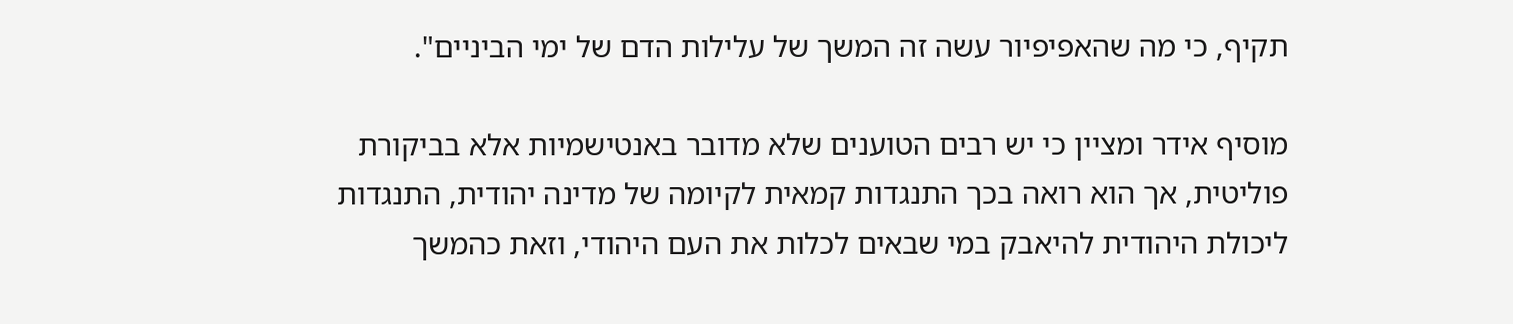תקיף, כי מה שהאפיפיור עשה זה המשך של עלילות הדם של ימי הביניים".

מוסיף אידר ומציין כי יש רבים הטוענים שלא מדובר באנטישמיות אלא בביקורת פוליטית, אך הוא רואה בכך התנגדות קמאית לקיומה של מדינה יהודית, התנגדות ליכולת היהודית להיאבק במי שבאים לכלות את העם היהודי, וזאת כהמשך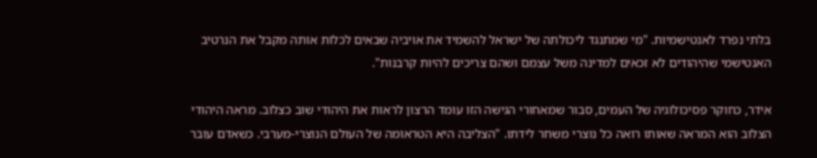בלתי נפרד לאנטישמיות. "מי שמתנגד ליכולתה של ישראל להשמיד את אויביה שבאים לכלות אותה מקבל את הנרטיב האנטישמי שהיהודים לא זכאים למדינה משל עצמם ושהם צריכים להיות קרבנות".

אידר, כחוקר פסיכולוגיה של העמים, סבור שמאחורי הגישה הזו עומד הרצון לראות את היהודי שוב כצלוב. מראה היהודי הצלוב הוא המראה שאותו רואה כל נוצרי משחר לידתו. "הצליבה היא הטראומה של העולם הנוצרי-מערבי. כשאדם עובר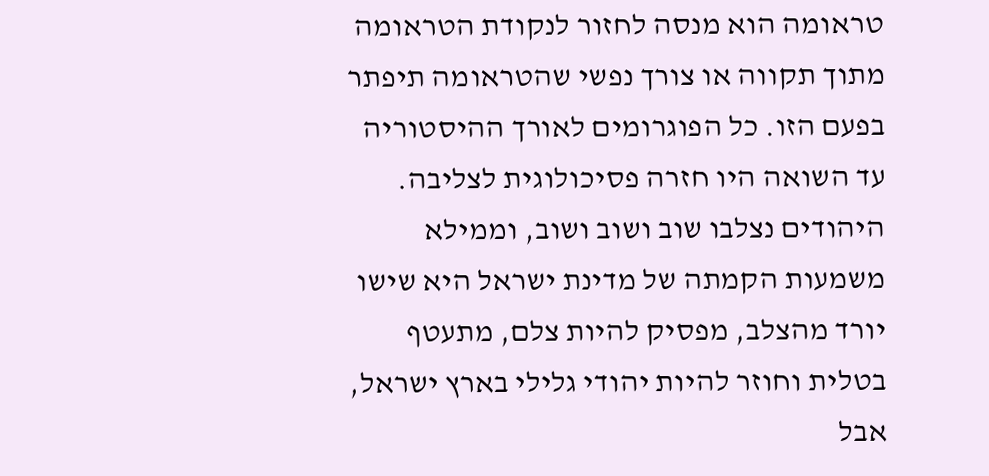טראומה הוא מנסה לחזור לנקודת הטראומה מתוך תקווה או צורך נפשי שהטראומה תיפתר בפעם הזו. כל הפוגרומים לאורך ההיסטוריה עד השואה היו חזרה פסיכולוגית לצליבה. היהודים נצלבו שוב ושוב ושוב, וממילא משמעות הקמתה של מדינת ישראל היא שישו יורד מהצלב, מפסיק להיות צלם, מתעטף בטלית וחוזר להיות יהודי גלילי בארץ ישראל, אבל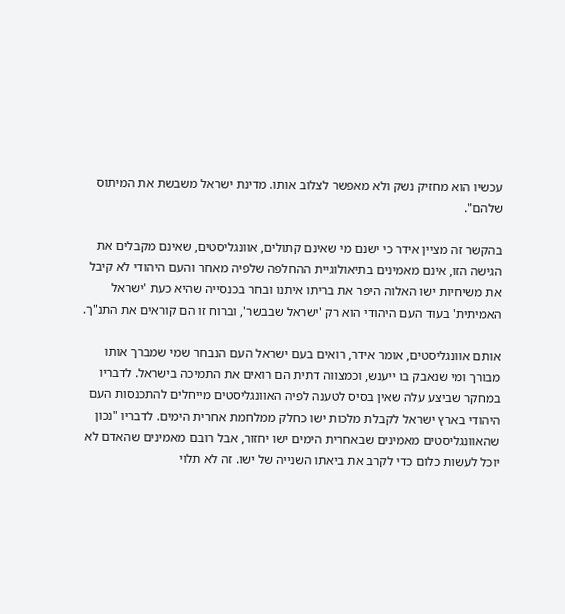עכשיו הוא מחזיק נשק ולא מאפשר לצלוב אותו. מדינת ישראל משבשת את המיתוס שלהם".

בהקשר זה מציין אידר כי ישנם מי שאינם קתולים, אוונגליסטים, שאינם מקבלים את הגישה הזו, אינם מאמינים בתיאולוגיית ההחלפה שלפיה מאחר והעם היהודי לא קיבל את משיחיות ישו האלוה היפר את בריתו איתנו ובחר בכנסייה שהיא כעת 'ישראל האמיתית' בעוד העם היהודי הוא רק 'ישראל שבבשר', וברוח זו הם קוראים את התנ"ך.

אותם אוונגליסטים, אומר אידר, רואים בעם ישראל העם הנבחר שמי שמברך אותו מבורך ומי שנאבק בו ייענש, וכמצווה דתית הם רואים את התמיכה בישראל. לדבריו במחקר שביצע עלה שאין בסיס לטענה לפיה האוונגליסטים מייחלים להתכנסות העם היהודי בארץ ישראל לקבלת מלכות ישו כחלק ממלחמת אחרית הימים. לדבריו "נכון שהאוונגליסטים מאמינים שבאחרית הימים ישו יחזור, אבל רובם מאמינים שהאדם לא יוכל לעשות כלום כדי לקרב את ביאתו השנייה של ישו. זה לא תלוי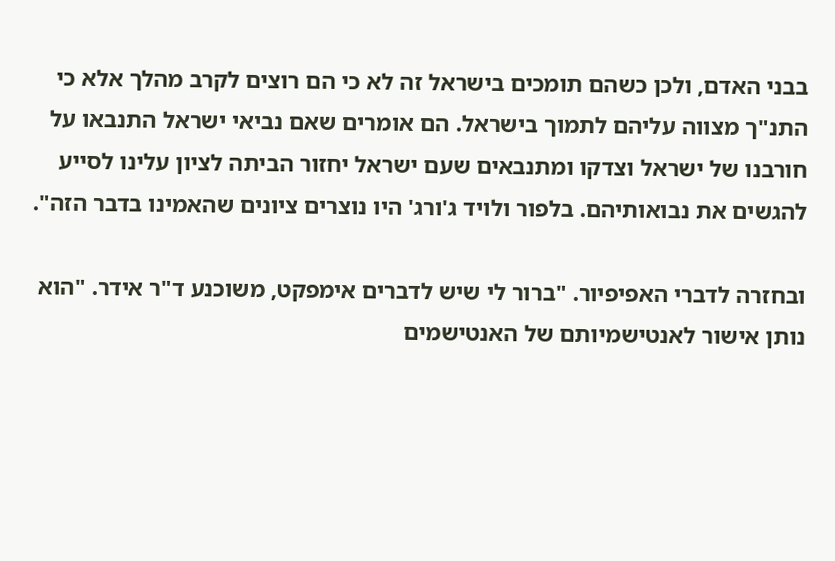בבני האדם, ולכן כשהם תומכים בישראל זה לא כי הם רוצים לקרב מהלך אלא כי התנ"ך מצווה עליהם לתמוך בישראל. הם אומרים שאם נביאי ישראל התנבאו על חורבנו של ישראל וצדקו ומתנבאים שעם ישראל יחזור הביתה לציון עלינו לסייע להגשים את נבואותיהם. בלפור ולויד ג'ורג' היו נוצרים ציונים שהאמינו בדבר הזה".

ובחזרה לדברי האפיפיור. "ברור לי שיש לדברים אימפקט, משוכנע ד"ר אידר. "הוא נותן אישור לאנטישמיותם של האנטישמים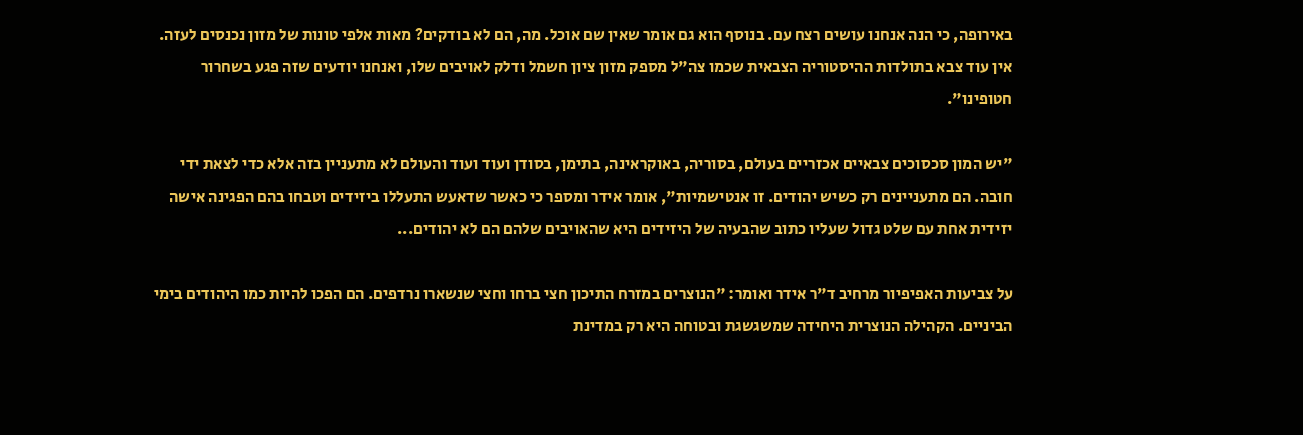באירופה, כי הנה אנחנו עושים רצח עם. בנוסף הוא גם אומר שאין שם אוכל. מה, הם לא בודקים? מאות אלפי טונות של מזון נכנסים לעזה. אין עוד צבא בתולדות ההיסטוריה הצבאית שכמו צה"ל מספק מזון ציון חשמל ודלק לאויבים שלו, ואנחנו יודעים שזה פגע בשחרור חטופינו".

"יש המון סכסוכים צבאיים אכזריים בעולם, בסוריה, באוקראינה, בתימן, בסודן ועוד ועוד והעולם לא מתעניין בזה אלא כדי לצאת ידי חובה. הם מתעניינים רק כשיש יהודים. זו אנטישמיות", אומר אידר ומספר כי כאשר שדאעש התעללו ביזידים וטבחו בהם הפגינה אישה יזידית אחת עם שלט גדול שעליו כתוב שהבעיה של היזידים היא שהאויבים שלהם הם לא יהודים...

על צביעות האפיפיור מרחיב ד"ר אידר ואומר: "הנוצרים במזרח התיכון חצי ברחו וחצי שנשארו נרדפים. הם הפכו להיות כמו היהודים בימי הביניים. הקהילה הנוצרית היחידה שמשגשגת ובטוחה היא רק במדינת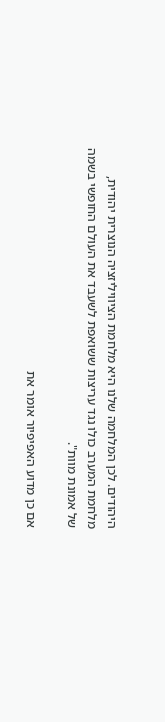היהודים. לכן המלחמה שלנו היא מלחמת הציוויליזציה הנוצרית יהודית, מלחמת המערב כולו נגד עריצות ששואפת לשעבד את העולם החופשי בשמה של אמונת מוות".

אם כן מדוע האפיפיור אומר את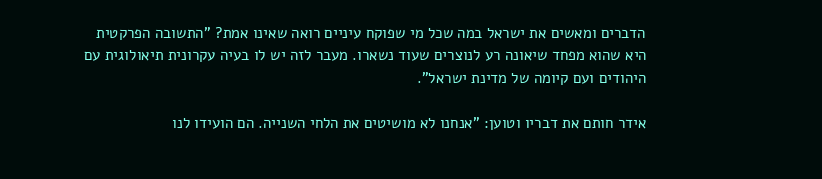הדברים ומאשים את ישראל במה שכל מי שפוקח עיניים רואה שאינו אמת? "התשובה הפרקטית היא שהוא מפחד שיאונה רע לנוצרים שעוד נשארו. מעבר לזה יש לו בעיה עקרונית תיאולוגית עם היהודים ועם קיומה של מדינת ישראל".

אידר חותם את דבריו וטוען: "אנחנו לא מושיטים את הלחי השנייה. הם הועידו לנו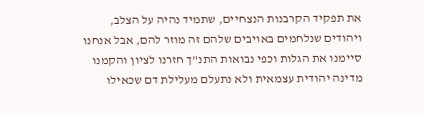את תפקיד הקרבנות הנצחיים, שתמיד נהיה על הצלב, ויהודים שנלחמים באויבים שלהם זה מוזר להם, אבל אנחנו סיימנו את הגלות וכפי נבואות התנ"ך חזרנו לציון והקמנו מדינה יהודית עצמאית ולא נתעלם מעלילת דם שכאילו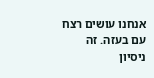אנחנו עושים רצח עם בעזה. זה ניסיון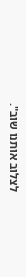לצלוב אותנו שוב".